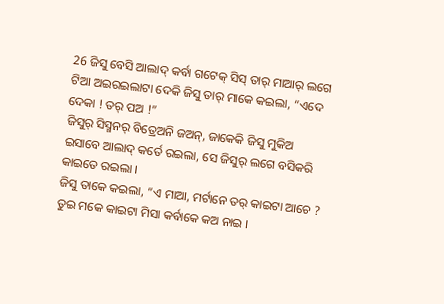26 ଜିସୁ ବେସି ଆଲାଦ୍ କର୍ବା ଗଟେକ୍ ସିସ୍ ତାର୍ ମାଆର୍ ଲଗେ ଟିଆ ଅଇରଇଲାଟା ଦେକି ଜିସୁ ତାର୍ ମାକେ କଇଲା, “ଏଦେ ଦେକା ! ତର୍ ପଅ !”
ଜିସୁର୍ ସିସ୍ମନର୍ ବିତ୍ରେଅନି ଜଅନ୍, ଜାକେକି ଜିସୁ ମୁକିଅ ଇସାବେ ଆଲାଦ୍ କର୍ତେ ରଇଲା, ସେ ଜିସୁର୍ ଲଗେ ବସିକରି କାଇତେ ରଇଲା ।
ଜିସୁ ତାକେ କଇଲା, “ଏ ମାଆ, ମର୍ଟାନେ ତର୍ କାଇଟା ଆଚେ ? ତୁଇ ମକେ କାଇଟା ମିସା କର୍ବାକେ କଅ ନାଇ ।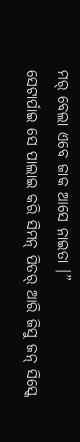ମର୍ ବେଲା ଏବେ ଜାକ ଆସେ ନାଇତା ।”
ସେଟାର୍ପାଇ ସେ ପାଲାଇ କରି ସିମନ୍ ପିତର୍ ଆରି ଜିସୁ ଜନ୍ ସିସ୍କେ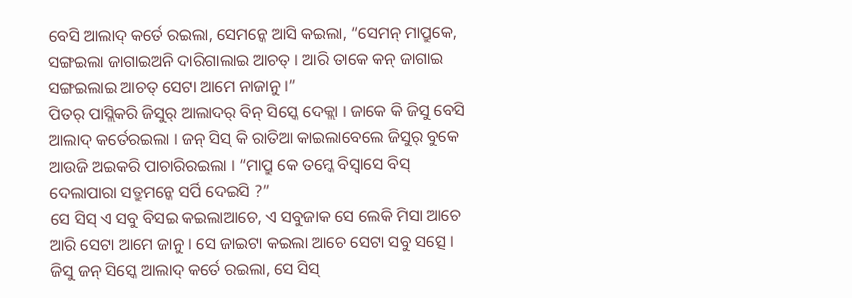ବେସି ଆଲାଦ୍ କର୍ତେ ରଇଲା, ସେମନ୍କେ ଆସି କଇଲା, “ସେମନ୍ ମାପ୍ରୁକେ, ସଙ୍ଗଇଲା ଜାଗାଇଅନି ଦାରିଗାଲାଇ ଆଚତ୍ । ଆରି ତାକେ କନ୍ ଜାଗାଇ ସଙ୍ଗଇଲାଇ ଆଚତ୍ ସେଟା ଆମେ ନାଜାନୁ ।”
ପିତର୍ ପାସ୍ଲିକରି ଜିସୁର୍ ଆଲାଦର୍ ବିନ୍ ସିସ୍କେ ଦେକ୍ଲା । ଜାକେ କି ଜିସୁ ବେସି ଆଲାଦ୍ କର୍ତେରଇଲା । ଜନ୍ ସିସ୍ କି ରାତିଆ କାଇଲାବେଲେ ଜିସୁର୍ ବୁକେ ଆଉଜି ଅଇକରି ପାଚାରିରଇଲା । “ମାପ୍ରୁ କେ ତମ୍କେ ବିସ୍ବାସେ ବିସ୍ ଦେଲାପାରା ସତ୍ରୁମନ୍କେ ସର୍ପି ଦେଇସି ?”
ସେ ସିସ୍ ଏ ସବୁ ବିସଇ କଇଲାଆଚେ, ଏ ସବୁଜାକ ସେ ଲେକି ମିସା ଆଚେ ଆରି ସେଟା ଆମେ ଜାନୁ । ସେ ଜାଇଟା କଇଲା ଆଚେ ସେଟା ସବୁ ସତ୍ସେ ।
ଜିସୁ ଜନ୍ ସିସ୍କେ ଆଲାଦ୍ କର୍ତେ ରଇଲା, ସେ ସିସ୍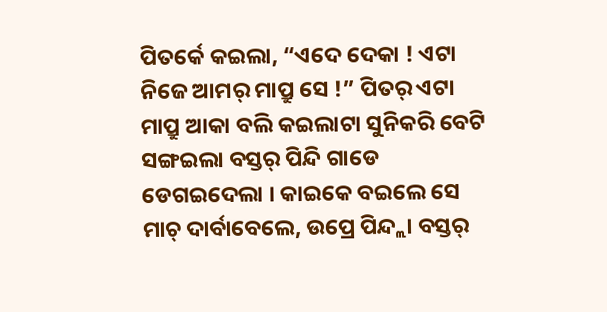ପିତର୍କେ କଇଲା, “ଏଦେ ଦେକା ! ଏଟା ନିଜେ ଆମର୍ ମାପ୍ରୁ ସେ !” ପିତର୍ ଏଟା ମାପ୍ରୁ ଆକା ବଲି କଇଲାଟା ସୁନିକରି ବେଟି ସଙ୍ଗଇଲା ବସ୍ତର୍ ପିନ୍ଦି ଗାଡେ ଡେଗଇଦେଲା । କାଇକେ ବଇଲେ ସେ ମାଚ୍ ଦାର୍ବାବେଲେ, ଉପ୍ରେ ପିନ୍ଦ୍ଲା ବସ୍ତର୍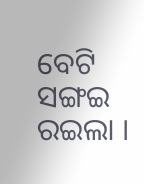ବେଟି ସଙ୍ଗଇ ରଇଲା ।